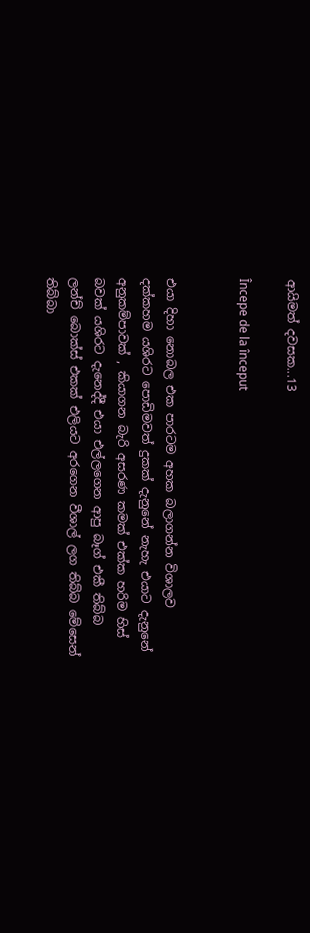ආයිමත් දවසක...13

Începe de la început


එයා දිහා නොබල එක පාරටම අහක බලාගන්න විශාලව දක්කහම යශිරට පොඩිමවත් දුකක් දැනුනේ නැහැ එයාට දැනුනේ අනුකම්පාවක් , කියාගන බැරි අසරණ කමක් එක්ක හරිම හිස් බවක් යශිරට දැනෙද්දී එයා එල්ලගෙන ආපු බෑග් එකී තිබ්බ ලන්ච් බොක්ස් එකක් එලියට අරගෙන වීශාල් ලග තිබ්බ මේසෙන් තිබ්බා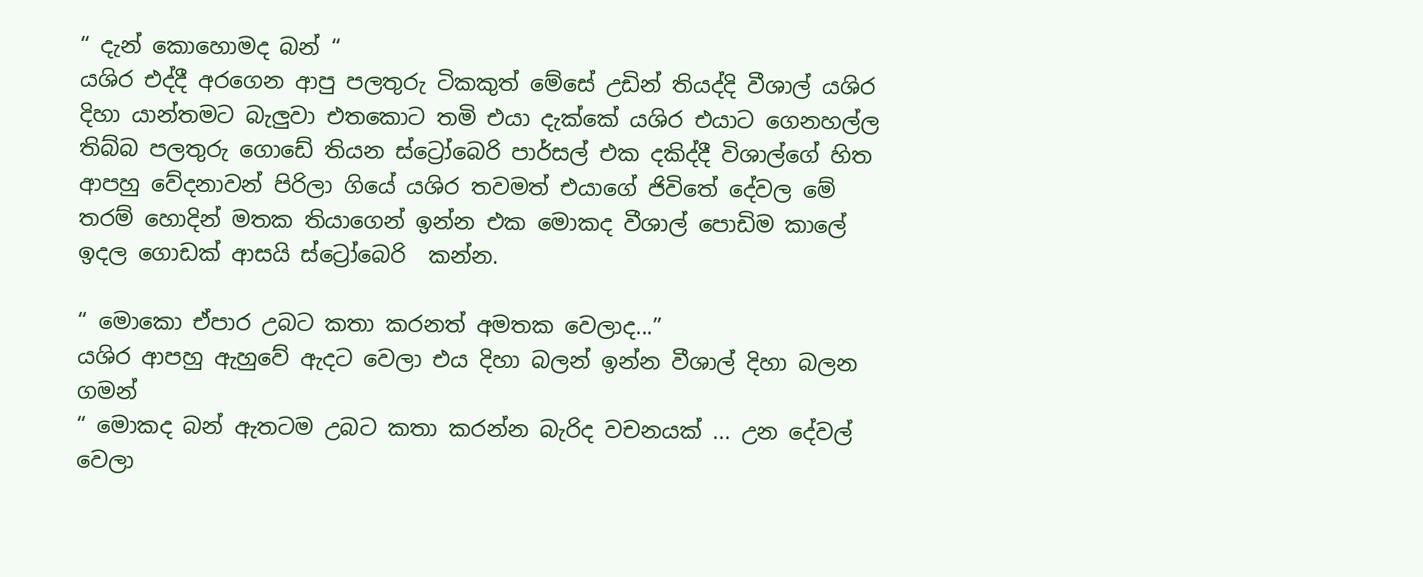“ දැන් කොහොමද බන් “
යශිර එද්දී අරගෙන ආපු පලතුරු ටිකකුත් මේසේ උඩින් තියද්දි වීශාල් යශිර දිහා යාන්තමට බැලුවා එතකොට තමි එයා දැක්කේ යශිර එයාට ගෙනහල්ල  තිබ්බ පලතුරු ගොඩේ තියන ස්ට්‍රෝබෙරි පාර්සල් එක දකිද්දී විශාල්ගේ හිත ආපහු වේදනාවන් පිරිලා ගියේ යශිර තවමත් එයාගේ ජිවිතේ දේවල මේ තරම් හොදින් මතක තියාගෙන් ඉන්න එක මොකද වීශාල් පොඩිම කාලේ ඉදල ගොඩක් ආසයි ස්ට්‍රෝබෙරි  කන්න.

“ මොකො ඒපාර උබට කතා කරනත් අමතක වෙලාද...”
යශිර ආපහු ඇහුවේ ඇදට වෙලා එය දිහා බලන් ඉන්න වීශාල් දිහා බලන ගමන්
“ මොකද බන් ඇතටම උබට කතා කරන්න බැරිද වචනයක් ... උන දේවල් වෙලා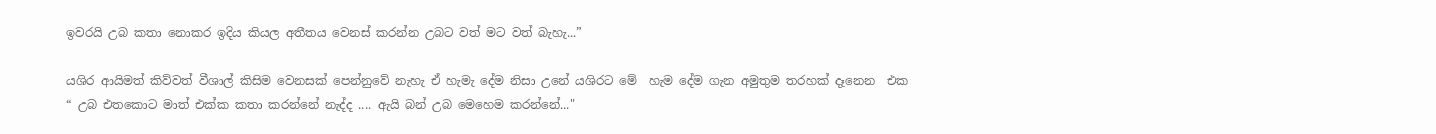ඉවරයි උබ කතා නොකර ඉදිය කියල අතීතය වෙනස් කරන්න උබට වත් මට වත් බැහැ...”

යශිර ආයිමත් කිව්වත් වීශාල් කිසිම වෙනසක් පෙන්නුවේ නැහැ ඒ හැමැ දේම නිසා උනේ යශිරට මේ  හැම දේම ගැන අමුතුම තරහක් දෑනෙන  එක
“ උබ එතකොට මාත් එක්ක කතා කරන්නේ නැද්ද .... ඇයි බන් උබ මෙහෙම කරන්නේ..."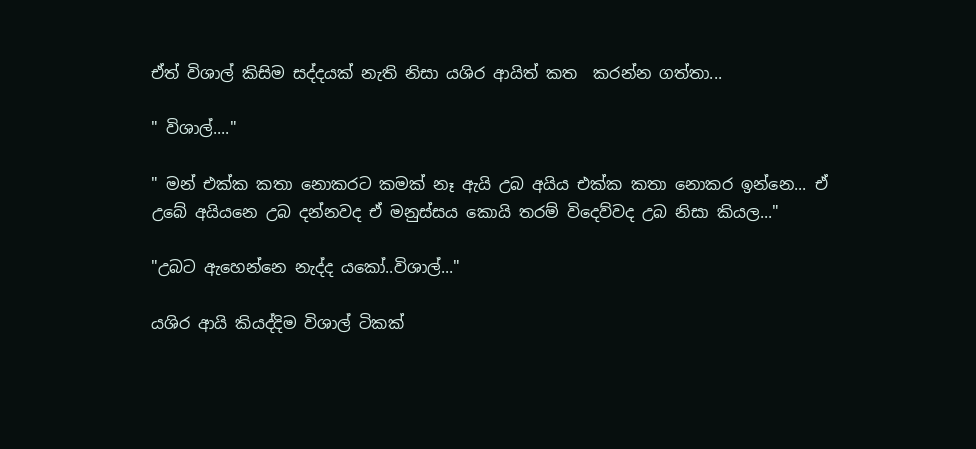ඒත් විශාල් කිසිම සද්දයක් නැති නිසා යශිර ආයිත් කත  කරන්න ගත්තා...

" විශාල්...."

" මන් එක්ක කතා නොකරට කමක් නෑ ඇයි උබ අයිය එක්ක කතා නොකර ඉන්නෙ... ඒ උබේ අයියනෙ උබ දන්නවද ඒ මනුස්සය කොයි තරම් විදෙව්වද උබ නිසා කියල..."

"උබට ඇහෙන්නෙ නැද්ද යකෝ..විශාල්..."

යශිර ආයි කියද්දිම විශාල් ටිකක්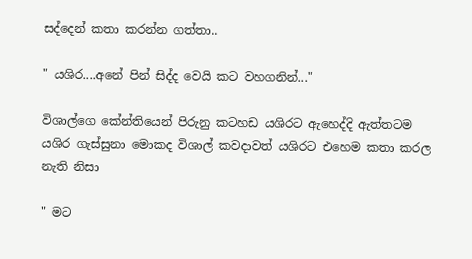සද්දෙන් කතා කරන්න ගත්තා..

" යශිර....අනේ පින් සිද්ද වෙයි කට වහගනින්..."

විශාල්ගෙ කේන්තියෙන් පිරුනු කටහඩ යශිරට ඇහෙද්දි ඇත්තටම යශිර ගැස්සුනා මොකද විශාල් කවදාවත් යශිරට එහෙම කතා කරල නැති නිසා

" මට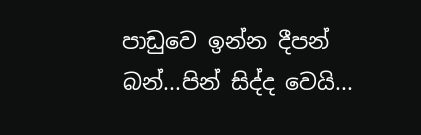පාඩුවෙ ඉන්න දීපන් බන්...පින් සිද්ද වෙයි...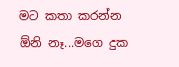මට කතා කරන්න ඕනි නෑ...මගෙ දුක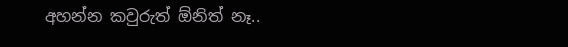අහන්න කවුරුත් ඕනිත් නෑ..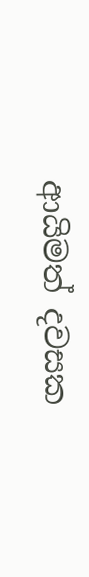ආයිමත් දවසක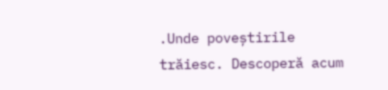.Unde poveștirile trăiesc. Descoperă acum